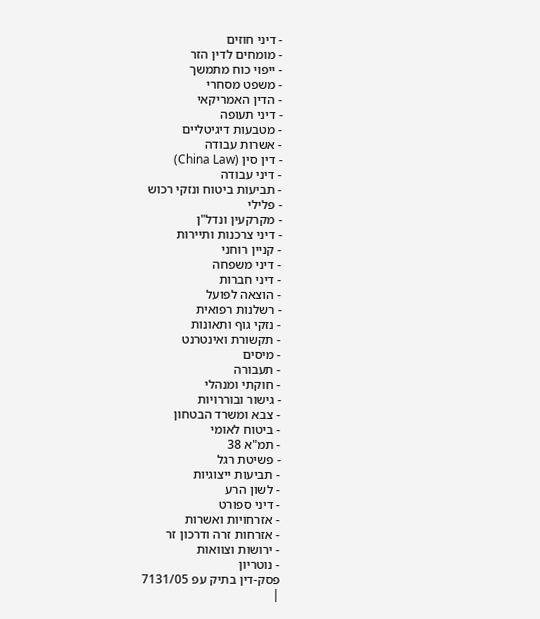- דיני חוזים
- מומחים לדין הזר
- ייפוי כוח מתמשך
- משפט מסחרי
- הדין האמריקאי
- דיני תעופה
- מטבעות דיגיטליים
- אשרות עבודה
- דין סין (China Law)
- דיני עבודה
- תביעות ביטוח ונזקי רכוש
- פלילי
- מקרקעין ונדל"ן
- דיני צרכנות ותיירות
- קניין רוחני
- דיני משפחה
- דיני חברות
- הוצאה לפועל
- רשלנות רפואית
- נזקי גוף ותאונות
- תקשורת ואינטרנט
- מיסים
- תעבורה
- חוקתי ומנהלי
- גישור ובוררויות
- צבא ומשרד הבטחון
- ביטוח לאומי
- תמ"א 38
- פשיטת רגל
- תביעות ייצוגיות
- לשון הרע
- דיני ספורט
- אזרחויות ואשרות
- אזרחות זרה ודרכון זר
- ירושות וצוואות
- נוטריון
פסק-דין בתיק עפ 7131/05
|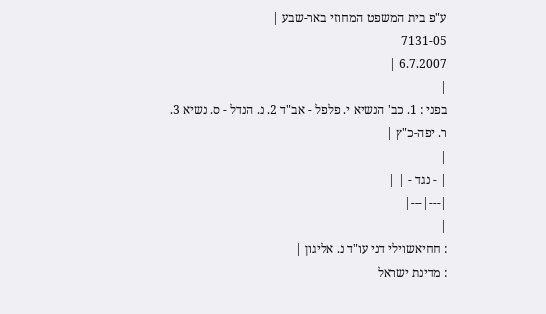ע"פ בית המשפט המחוזי באר-שבע |
7131-05
6.7.2007 |
|
בפני : 1. כב' הנשיא י. פלפל - אב"ד 2. נ. הנדל - ס. נשיא 3. ר. יפה-כ"ץ |
|
| - נגד - | |
|---|---|
|
: חחיאשוילי דני עו"ד נ. אליגון |
: מדינת ישראל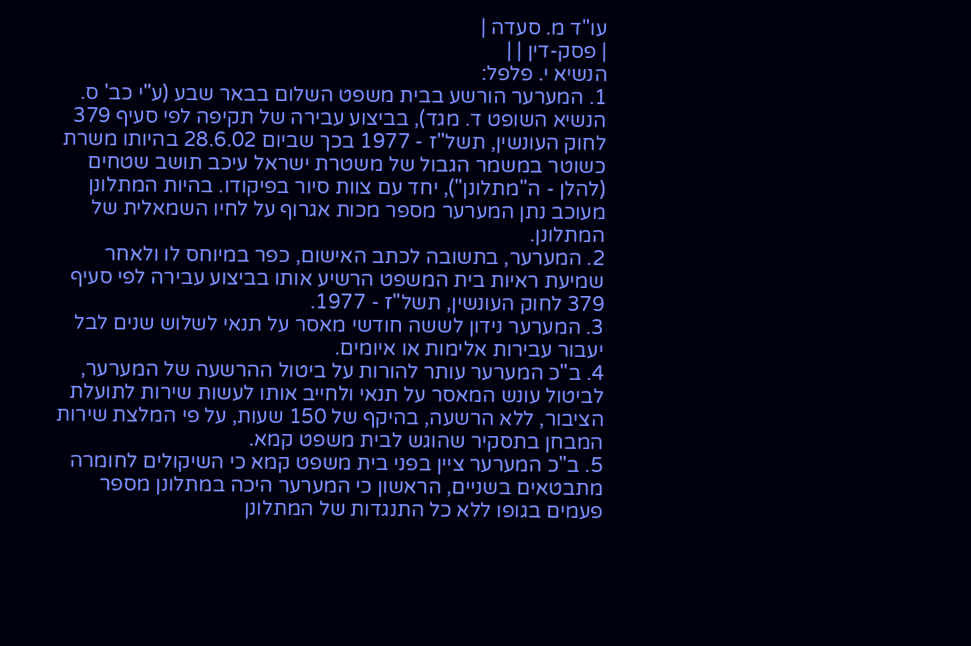עו"ד מ. סעדה |
| פסק-דין | |
הנשיא י. פלפל:
1. המערער הורשע בבית משפט השלום בבאר שבע (ע"י כב' ס. הנשיא השופט ד. מגד), בביצוע עבירה של תקיפה לפי סעיף 379 לחוק העונשין, תשל"ז - 1977 בכך שביום 28.6.02 בהיותו משרת כשוטר במשמר הגבול של משטרת ישראל עיכב תושב שטחים (להלן - ה"מתלונן"), יחד עם צוות סיור בפיקודו. בהיות המתלונן מעוכב נתן המערער מספר מכות אגרוף על לחיו השמאלית של המתלונן.
2. המערער, בתשובה לכתב האישום, כפר במיוחס לו ולאחר שמיעת ראיות בית המשפט הרשיע אותו בביצוע עבירה לפי סעיף 379 לחוק העונשין, תשל"ז - 1977.
3. המערער נידון לששה חודשי מאסר על תנאי לשלוש שנים לבל יעבור עבירות אלימות או איומים.
4. ב"כ המערער עותר להורות על ביטול ההרשעה של המערער, לביטול עונש המאסר על תנאי ולחייב אותו לעשות שירות לתועלת הציבור, ללא הרשעה, בהיקף של 150 שעות, על פי המלצת שירות המבחן בתסקיר שהוגש לבית משפט קמא.
5. ב"כ המערער ציין בפני בית משפט קמא כי השיקולים לחומרה מתבטאים בשניים, הראשון כי המערער היכה במתלונן מספר פעמים בגופו ללא כל התנגדות של המתלונן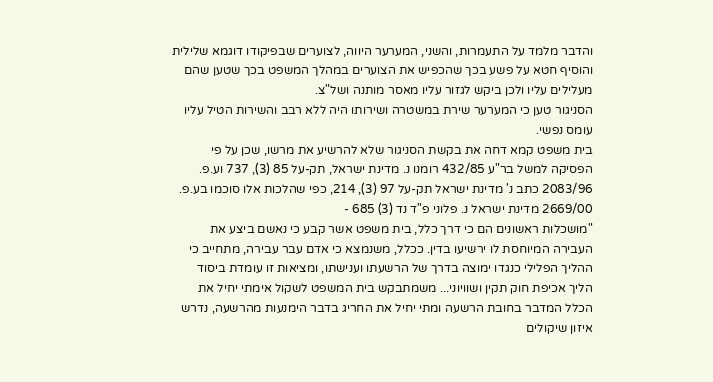והדבר מלמד על התעמרות, והשני, המערער היווה, לצוערים שבפיקודו דוגמא שלילית והוסיף חטא על פשע בכך שהכפיש את הצוערים במהלך המשפט בכך שטען שהם מעלילים עליו ולכן ביקש לגזור עליו מאסר מותנה ושל"צ.
הסניגור טען כי המערער שירת במשטרה ושירותו היה ללא רבב והשירות הטיל עליו עומס נפשי.
בית משפט קמא דחה את בקשת הסניגור שלא להרשיע את מרשו, שכן על פי הפסיקה למשל בר"ע 432/85 רומנו נ. מדינת ישראל, תק-על 85 (3), 737 וע.פ. 2083/96 כתב נ' מדינת ישראל תק-על 97 (3), 214, כפי שהלכות אלו סוכמו בע.פ. 2669/00 מדינת ישראל נ. פלוני פ"ד נד (3) 685 -
"מושכלות ראשונים הם כי דרך כלל, בית משפט אשר קבע כי נאשם ביצע את העבירה המיוחסת לו ירשיעו בדין. ככלל, משנמצא כי אדם עבר עבירה, מתחייב כי ההליך הפלילי כנגדו ימוצה בדרך של הרשעתו וענישתו, ומציאות זו עומדת ביסוד הליך אכיפת חוק תקין ושוויוני... משמתבקש בית המשפט לשקול אימתי יחיל את הכלל המדבר בחובת הרשעה ומתי יחיל את החריג בדבר הימנעות מהרשעה, נדרש איזון שיקולים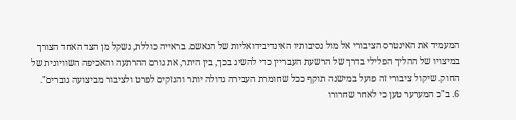המעמיד את האינטרס הציבורי אל מול נסיבותיו האינדיבידואליות של הנאשם. בראייה כוללת, נשקל מן הצד האחד הצורך במיצויו של ההליך הפלילי בדרך של הרשעת העבריין כדי להשיג בכך, בין היתר, את גורם ההרתעה והאכיפה השוויונית של החוק. שיקול ציבורי זה פועל במישנה תוקף ככל שחומרת העבירה גדולה יותר והנזקים לפרט ולציבור מביצועה גוברים".
6. ב"כ המערער טען כי לאחר שחרורו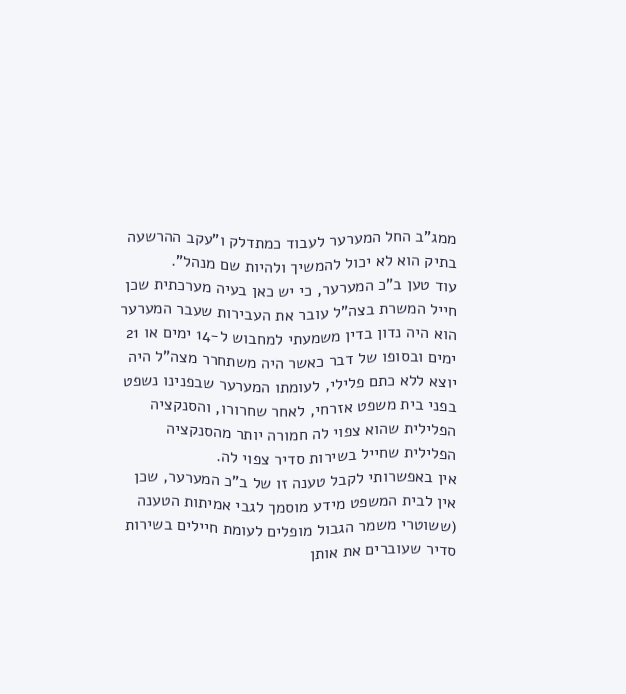ממג"ב החל המערער לעבוד כמתדלק ו"עקב ההרשעה בתיק הוא לא יכול להמשיך ולהיות שם מנהל".
עוד טען ב"כ המערער, כי יש כאן בעיה מערכתית שכן חייל המשרת בצה"ל עובר את העבירות שעבר המערער הוא היה נדון בדין משמעתי למחבוש ל-14 ימים או 21 ימים ובסופו של דבר כאשר היה משתחרר מצה"ל היה יוצא ללא כתם פלילי, לעומתו המערער שבפנינו נשפט בפני בית משפט אזרחי, לאחר שחרורו, והסנקציה הפלילית שהוא צפוי לה חמורה יותר מהסנקציה הפלילית שחייל בשירות סדיר צפוי לה.
אין באפשרותי לקבל טענה זו של ב"כ המערער, שכן אין לבית המשפט מידע מוסמך לגבי אמיתות הטענה (ששוטרי משמר הגבול מופלים לעומת חיילים בשירות סדיר שעוברים את אותן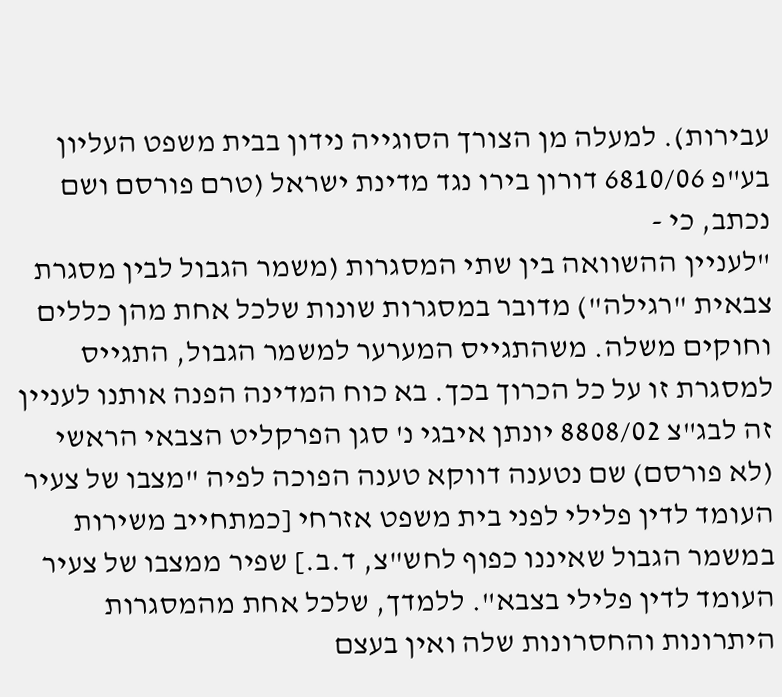עבירות). למעלה מן הצורך הסוגייה נידון בבית משפט העליון בע"פ 6810/06 דורון בירו נגד מדינת ישראל (טרם פורסם ושם נכתב, כי -
"לעניין ההשוואה בין שתי המסגרות (משמר הגבול לבין מסגרת צבאית "רגילה") מדובר במסגרות שונות שלכל אחת מהן כללים וחוקים משלה. משהתגייס המערער למשמר הגבול, התגייס למסגרת זו על כל הכרוך בכך. בא כוח המדינה הפנה אותנו לעניין זה לבג"צ 8808/02 יונתן איבגי נ' סגן הפרקליט הצבאי הראשי (לא פורסם) שם נטענה דווקא טענה הפוכה לפיה "מצבו של צעיר העומד לדין פלילי לפני בית משפט אזרחי [כמתחייב משירות במשמר הגבול שאיננו כפוף לחש"צ, ד.ב.] שפיר ממצבו של צעיר העומד לדין פלילי בצבא". ללמדך, שלכל אחת מהמסגרות היתרונות והחסרונות שלה ואין בעצם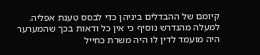קיומם של ההבדלים ביניהן כדי לבסס טענת אפליה. למעלה מהנדרש נוסיף כי אין כל ודאות בכך שהמערער היה מועמד לדין לו היה משרת כחייל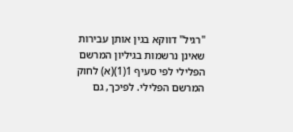"רגיל" דווקא בגין אותן עבירות שאינן נרשמות בגיליון המרשם הפלילי לפי סעיף 1(1)(א) לחוק המרשם הפלילי. לפיכך, גם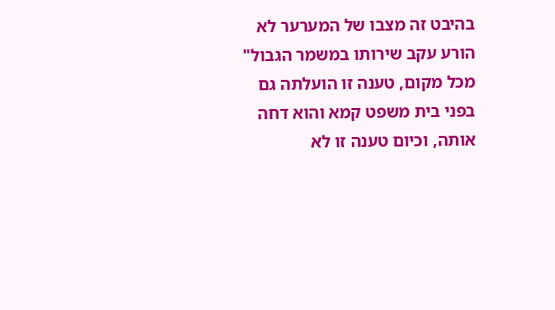בהיבט זה מצבו של המערער לא הורע עקב שירותו במשמר הגבול"
מכל מקום, טענה זו הועלתה גם בפני בית משפט קמא והוא דחה אותה, וכיום טענה זו לא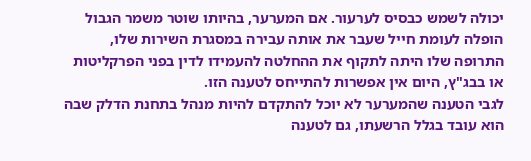יכולה לשמש כבסיס לערעור. אם המערער, בהיותו שוטר משמר הגבול הופלה לעומת חייל שעבר את אותה עבירה במסגרת השירות שלו, התרופה שלו היתה לתקוף את ההחלטה להעמידו לדין בפני הפרקליטות או בבג"ץ, היום אין אפשרות להתייחס לטענה הזו.
לגבי הטענה שהמערער לא יוכל להתקדם להיות מנהל בתחנת הדלק שבה הוא עובד בגלל הרשעתו, גם לטענה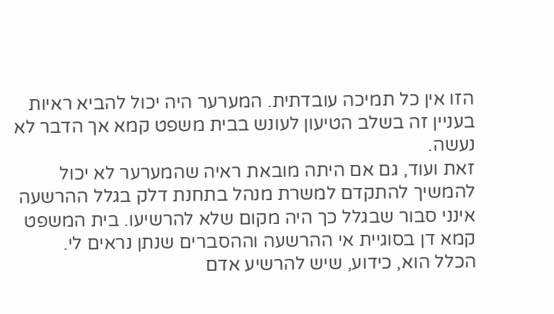הזו אין כל תמיכה עובדתית. המערער היה יכול להביא ראיות בעניין זה בשלב הטיעון לעונש בבית משפט קמא אך הדבר לא נעשה.
זאת ועוד, גם אם היתה מובאת ראיה שהמערער לא יכול להמשיך להתקדם למשרת מנהל בתחנת דלק בגלל ההרשעה אינני סבור שבגלל כך היה מקום שלא להרשיעו. בית המשפט קמא דן בסוגיית אי ההרשעה וההסברים שנתן נראים לי.
הכלל הוא, כידוע, שיש להרשיע אדם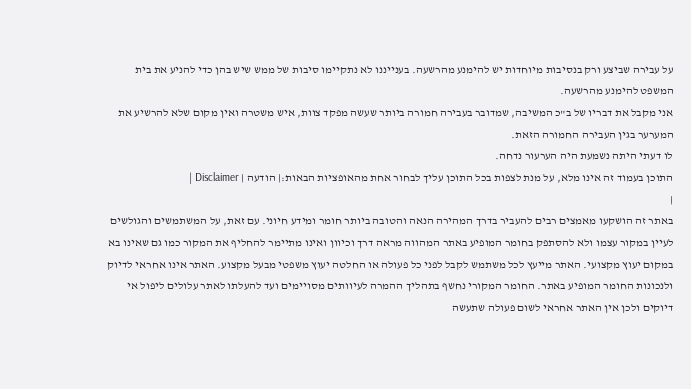על עבירה שביצע ורק בנסיבות מיוחדות יש להימנע מהרשעה. בענייננו לא נתקיימו סיבות של ממש שיש בהן כדי להניע את בית המשפט להימנע מהרשעה.
אני מקבל את דבריו של ב"כ המשיבה, שמדובר בעבירה חמורה ביותר שעשה מפקד צוות, איש משטרה ואין מקום שלא להרשיע את המערער בגין העבירה החמורה הזאת.
לו דעתי היתה נשמעת היה הערעור נדחה.
התוכן בעמוד זה אינו מלא, על מנת לצפות בכל התוכן עליך לבחור אחת מהאופציות הבאות:| הודעה | Disclaimer |
|
באתר זה הושקעו מאמצים רבים להעביר בדרך המהירה הנאה והטובה ביותר חומר ומידע חיוני. עם זאת, על המשתמשים והגולשים לעיין במקור עצמו ולא להסתפק בחומר המופיע באתר המהווה מראה דרך וכיוון ואינו מתיימר להחליף את המקור כמו גם שאינו בא במקום יעוץ מקצועי. האתר מייעץ לכל משתמש לקבל לפני כל פעולה או החלטה יעוץ משפטי מבעל מקצוע. האתר אינו אחראי לדיוק ולנכונות החומר המופיע באתר. החומר המקורי נחשף בתהליך ההמרה לעיוותים מסויימים ועד להעלתו לאתר עלולים ליפול אי דיוקים ולכן אין האתר אחראי לשום פעולה שתעשה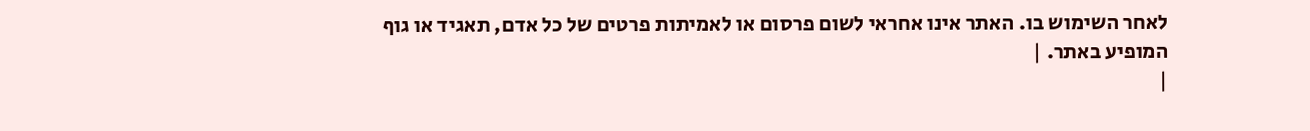לאחר השימוש בו. האתר אינו אחראי לשום פרסום או לאמיתות פרטים של כל אדם, תאגיד או גוף המופיע באתר. |
|